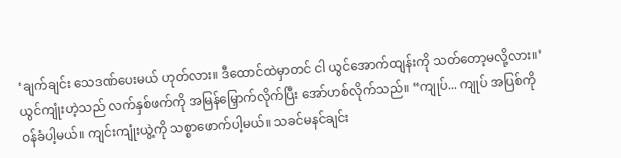‘ချက်ချင်း သေဒဏ်ပေးမယ် ဟုတ်လား။ ဒီထောင်ထဲမှာတင် ငါ ယွင်အောက်ထျန်းကို သတ်တော့မလို့လား။’
ယွင်ကျုံးဟဲ့သည် လက်နှစ်ဖက်ကို အမြန်မြှောက်လိုက်ပြီး အော်ဟစ်လိုက်သည်။ “ကျုပ်... ကျုပ် အပြစ်ကို ဝန်ခံပါ့မယ်။ ကျင်းကျုံးယွဲ့ကို သစ္စာဖောက်ပါ့မယ်။ သခင်မနင်ချင်း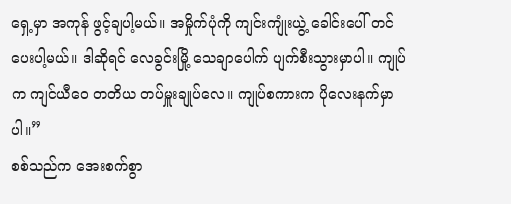ရှေ့မှာ အကုန် ဖွင့်ချပါ့မယ်။ အမှိုက်ပုံကို ကျင်းကျုံးယွဲ့ ခေါင်းပေါ် တင်ပေးပါ့မယ်။ ဒါဆိုရင် လေခွင်းမြို့ သေချာပေါက် ပျက်စီးသွားမှာပါ။ ကျုပ်က ကျင်ယီဝေ တတိယ တပ်မှူးချုပ်လေ။ ကျုပ်စကားက ပိုလေးနက်မှာပါ။”
စစ်သည်က အေးစက်စွာ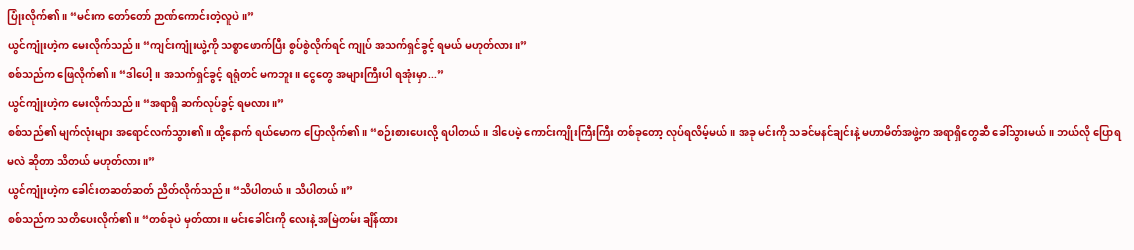ပြုံးလိုက်၏။ “မင်းက တော်တော် ဉာဏ်ကောင်းတဲ့လူပဲ။”
ယွင်ကျုံးဟဲ့က မေးလိုက်သည်။ “ကျင်းကျုံးယွဲ့ကို သစ္စာဖောက်ပြီး စွပ်စွဲလိုက်ရင် ကျုပ် အသက်ရှင်ခွင့် ရမယ် မဟုတ်လား။”
စစ်သည်က ဖြေလိုက်၏။ “ဒါပေါ့။ အသက်ရှင်ခွင့် ရရုံတင် မကဘူး။ ငွေတွေ အများကြီးပါ ရအုံးမှာ...”
ယွင်ကျုံးဟဲ့က မေးလိုက်သည်။ “အရာရှိ ဆက်လုပ်ခွင့် ရမလား။”
စစ်သည်၏ မျက်လုံးများ အရောင်လက်သွား၏။ ထို့နောက် ရယ်မောက ပြောလိုက်၏။ “စဉ်းစားပေးလို့ ရပါတယ်။ ဒါပေမဲ့ ကောင်းကျိုးကြီးကြီး တစ်ခုတော့ လုပ်ရလိမ့်မယ်။ အခု မင်းကို သခင်မနင်ချင်းနဲ့ မဟာမိတ်အဖွဲ့က အရာရှိတွေဆီ ခေါ်သွားမယ်။ ဘယ်လို ပြောရမလဲ ဆိုတာ သိတယ် မဟုတ်လား။”
ယွင်ကျုံးဟဲ့က ခေါင်းတဆတ်ဆတ် ညိတ်လိုက်သည်။ “သိပါတယ်။ သိပါတယ်။”
စစ်သည်က သတိပေးလိုက်၏။ “တစ်ခုပဲ မှတ်ထား။ မင်းခေါင်းကို လေးနဲ့ အမြဲတမ်း ချိန်ထား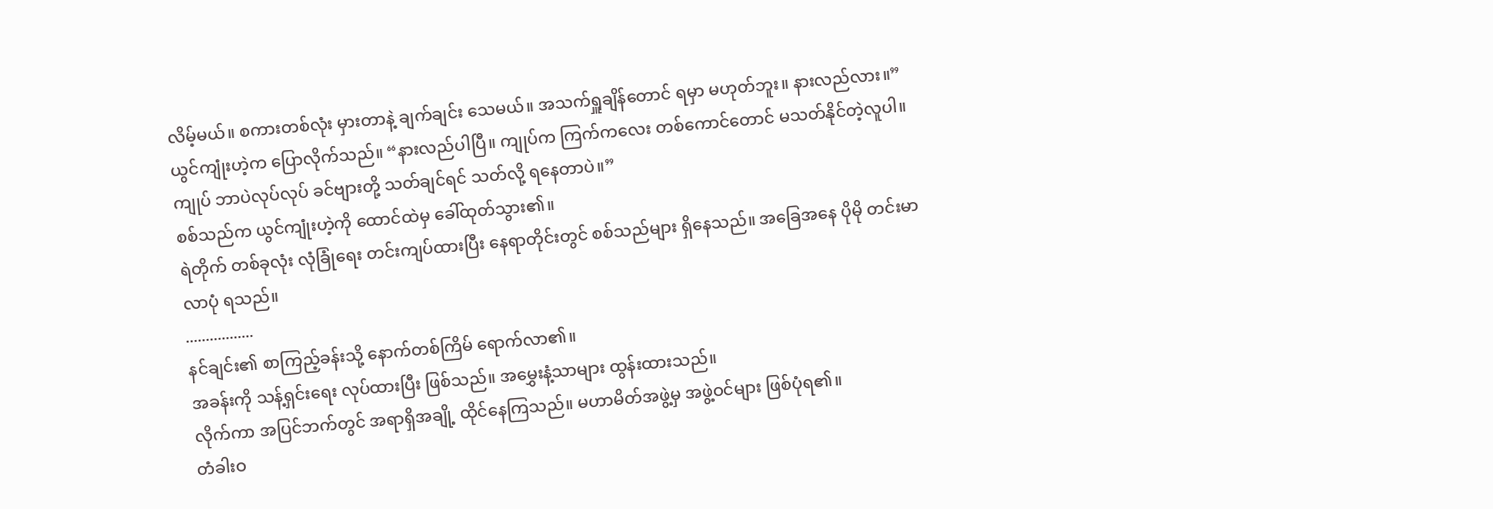လိမ့်မယ်။ စကားတစ်လုံး မှားတာနဲ့ ချက်ချင်း သေမယ်။ အသက်ရှူချိန်တောင် ရမှာ မဟုတ်ဘူး။ နားလည်လား။”
ယွင်ကျုံးဟဲ့က ပြောလိုက်သည်။ “နားလည်ပါပြီ။ ကျုပ်က ကြက်ကလေး တစ်ကောင်တောင် မသတ်နိုင်တဲ့လူပါ။ ကျုပ် ဘာပဲလုပ်လုပ် ခင်ဗျားတို့ သတ်ချင်ရင် သတ်လို့ ရနေတာပဲ။”
စစ်သည်က ယွင်ကျုံးဟဲ့ကို ထောင်ထဲမှ ခေါ်ထုတ်သွား၏။
ရဲတိုက် တစ်ခုလုံး လုံခြုံရေး တင်းကျပ်ထားပြီး နေရာတိုင်းတွင် စစ်သည်များ ရှိနေသည်။ အခြေအနေ ပိုမို တင်းမာလာပုံ ရသည်။
.................
နင်ချင်း၏ စာကြည့်ခန်းသို့ နောက်တစ်ကြိမ် ရောက်လာ၏။
အခန်းကို သန့်ရှင်းရေး လုပ်ထားပြီး ဖြစ်သည်။ အမွှေးနံ့သာများ ထွန်းထားသည်။
လိုက်ကာ အပြင်ဘက်တွင် အရာရှိအချို့ ထိုင်နေကြသည်။ မဟာမိတ်အဖွဲ့မှ အဖွဲ့ဝင်များ ဖြစ်ပုံရ၏။
တံခါးဝ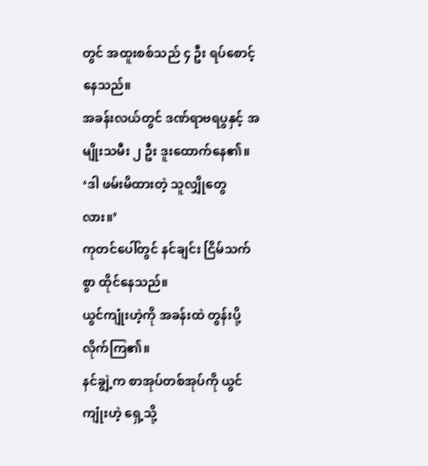တွင် အထူးစစ်သည် ၄ ဦး ရပ်စောင့်နေသည်။
အခန်းလယ်တွင် ဒဏ်ရာဗရပွနှင့် အမျိုးသမီး ၂ ဦး ဒူးထောက်နေ၏။
‘ဒါ ဖမ်းမိထားတဲ့ သူလျှိုတွေလား။’
ကုတင်ပေါ်တွင် နင်ချင်း ငြိမ်သက်စွာ ထိုင်နေသည်။
ယွင်ကျုံးဟဲ့ကို အခန်းထဲ တွန်းပို့လိုက်ကြ၏။
နင်ချွဲ့က စာအုပ်တစ်အုပ်ကို ယွင်ကျုံးဟဲ့ ရှေ့သို့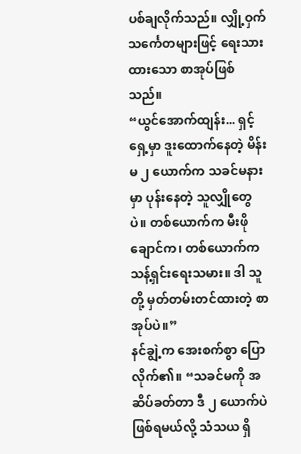ပစ်ချလိုက်သည်။ လျှို့ဝှက် သင်္ကေတများဖြင့် ရေးသားထားသော စာအုပ်ဖြစ်သည်။
“ယွင်အောက်ထျန်း... ရှင့်ရှေ့မှာ ဒူးထောက်နေတဲ့ မိန်းမ ၂ ယောက်က သခင်မနားမှာ ပုန်းနေတဲ့ သူလျှိုတွေပဲ။ တစ်ယောက်က မီးဖိုချောင်က၊ တစ်ယောက်က သန့်ရှင်းရေးသမား။ ဒါ သူတို့ မှတ်တမ်းတင်ထားတဲ့ စာအုပ်ပဲ။”
နင်ချွဲ့က အေးစက်စွာ ပြောလိုက်၏။ “သခင်မကို အဆိပ်ခတ်တာ ဒီ ၂ ယောက်ပဲ ဖြစ်ရမယ်လို့ သံသယ ရှိ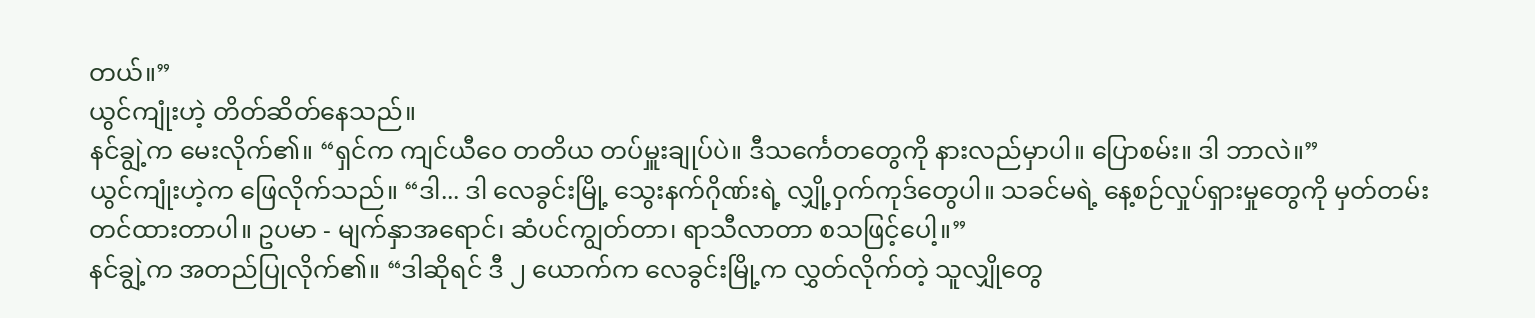တယ်။”
ယွင်ကျုံးဟဲ့ တိတ်ဆိတ်နေသည်။
နင်ချွဲ့က မေးလိုက်၏။ “ရှင်က ကျင်ယီဝေ တတိယ တပ်မှူးချုပ်ပဲ။ ဒီသင်္ကေတတွေကို နားလည်မှာပါ။ ပြောစမ်း။ ဒါ ဘာလဲ။”
ယွင်ကျုံးဟဲ့က ဖြေလိုက်သည်။ “ဒါ... ဒါ လေခွင်းမြို့ သွေးနက်ဂိုဏ်းရဲ့ လျှို့ဝှက်ကုဒ်တွေပါ။ သခင်မရဲ့ နေ့စဉ်လှုပ်ရှားမှုတွေကို မှတ်တမ်းတင်ထားတာပါ။ ဥပမာ - မျက်နှာအရောင်၊ ဆံပင်ကျွတ်တာ၊ ရာသီလာတာ စသဖြင့်ပေါ့။”
နင်ချွဲ့က အတည်ပြုလိုက်၏။ “ဒါဆိုရင် ဒီ ၂ ယောက်က လေခွင်းမြို့က လွှတ်လိုက်တဲ့ သူလျှိုတွေ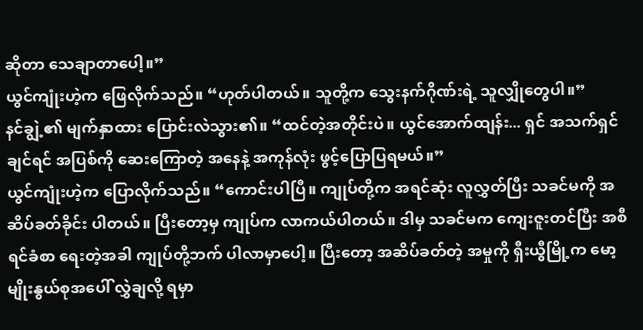ဆိုတာ သေချာတာပေါ့။”
ယွင်ကျုံးဟဲ့က ဖြေလိုက်သည်။ “ဟုတ်ပါတယ်။ သူတို့က သွေးနက်ဂိုဏ်းရဲ့ သူလျှိုတွေပါ။”
နင်ချွဲ့၏ မျက်နှာထား ပြောင်းလဲသွား၏။ “ထင်တဲ့အတိုင်းပဲ။ ယွင်အောက်ထျန်း... ရှင် အသက်ရှင်ချင်ရင် အပြစ်ကို ဆေးကြောတဲ့ အနေနဲ့ အကုန်လုံး ဖွင့်ပြောပြရမယ်။”
ယွင်ကျုံးဟဲ့က ပြောလိုက်သည်။ “ကောင်းပါပြီ။ ကျုပ်တို့က အရင်ဆုံး လူလွှတ်ပြီး သခင်မကို အဆိပ်ခတ်ခိုင်း ပါတယ်။ ပြီးတော့မှ ကျုပ်က လာကယ်ပါတယ်။ ဒါမှ သခင်မက ကျေးဇူးတင်ပြီး အစီရင်ခံစာ ရေးတဲ့အခါ ကျုပ်တို့ဘက် ပါလာမှာပေါ့။ ပြီးတော့ အဆိပ်ခတ်တဲ့ အမှုကို ရှီးယွီမြို့က မော့မျိုးနွယ်စုအပေါ် လွှဲချလို့ ရမှာ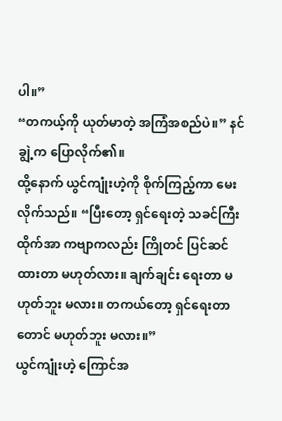ပါ။”
“တကယ့်ကို ယုတ်မာတဲ့ အကြံအစည်ပဲ။” နင်ချွဲ့က ပြောလိုက်၏။
ထို့နောက် ယွင်ကျုံးဟဲ့ကို စိုက်ကြည့်ကာ မေးလိုက်သည်။ “ပြီးတော့ ရှင်ရေးတဲ့ သခင်ကြီးထိုက်အာ ကဗျာကလည်း ကြိုတင် ပြင်ဆင်ထားတာ မဟုတ်လား။ ချက်ချင်း ရေးတာ မဟုတ်ဘူး မလား။ တကယ်တော့ ရှင်ရေးတာတောင် မဟုတ်ဘူး မလား။”
ယွင်ကျုံးဟဲ့ ကြောင်အ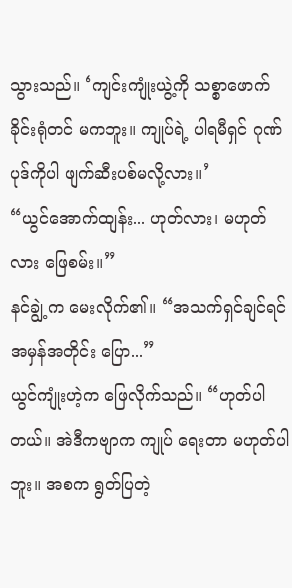သွားသည်။ ‘ကျင်းကျုံးယွဲ့ကို သစ္စာဖောက်ခိုင်းရုံတင် မကဘူး။ ကျုပ်ရဲ့ ပါရမီရှင် ဂုဏ်ပုဒ်ကိုပါ ဖျက်ဆီးပစ်မလို့လား။’
“ယွင်အောက်ထျန်း... ဟုတ်လား၊ မဟုတ်လား ဖြေစမ်း။”
နင်ချွဲ့က မေးလိုက်၏။ “အသက်ရှင်ချင်ရင် အမှန်အတိုင်း ပြော...”
ယွင်ကျုံးဟဲ့က ဖြေလိုက်သည်။ “ဟုတ်ပါတယ်။ အဲဒီကဗျာက ကျုပ် ရေးတာ မဟုတ်ပါဘူး။ အစက ရွတ်ပြတဲ့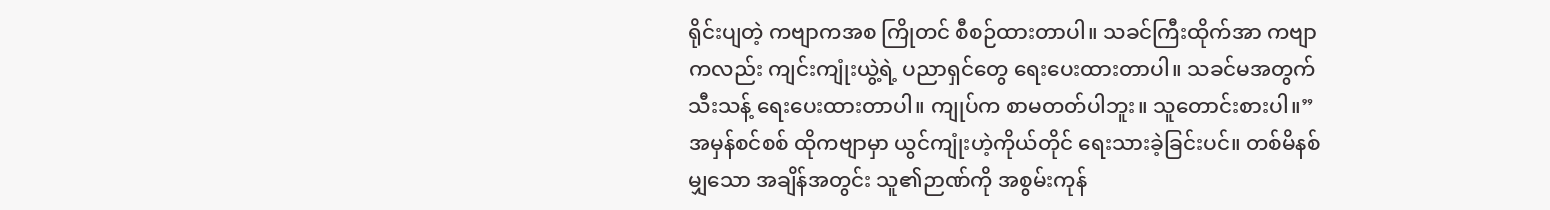ရိုင်းပျတဲ့ ကဗျာကအစ ကြိုတင် စီစဉ်ထားတာပါ။ သခင်ကြီးထိုက်အာ ကဗျာကလည်း ကျင်းကျုံးယွဲ့ရဲ့ ပညာရှင်တွေ ရေးပေးထားတာပါ။ သခင်မအတွက် သီးသန့် ရေးပေးထားတာပါ။ ကျုပ်က စာမတတ်ပါဘူး။ သူတောင်းစားပါ။”
အမှန်စင်စစ် ထိုကဗျာမှာ ယွင်ကျုံးဟဲ့ကိုယ်တိုင် ရေးသားခဲ့ခြင်းပင်။ တစ်မိနစ်မျှသော အချိန်အတွင်း သူ၏ဉာဏ်ကို အစွမ်းကုန်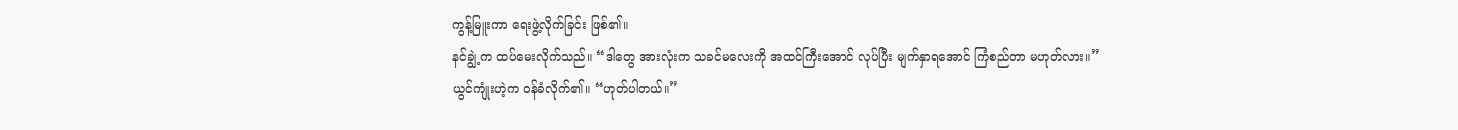ကွန့်မြူးကာ ရေးဖွဲ့လိုက်ခြင်း ဖြစ်၏။
နင်ချွဲ့က ထပ်မေးလိုက်သည်။ “ဒါတွေ အားလုံးက သခင်မလေးကို အထင်ကြီးအောင် လုပ်ပြီး မျက်နှာရအောင် ကြံစည်တာ မဟုတ်လား။”
ယွင်ကျုံးဟဲ့က ဝန်ခံလိုက်၏။ “ဟုတ်ပါတယ်။”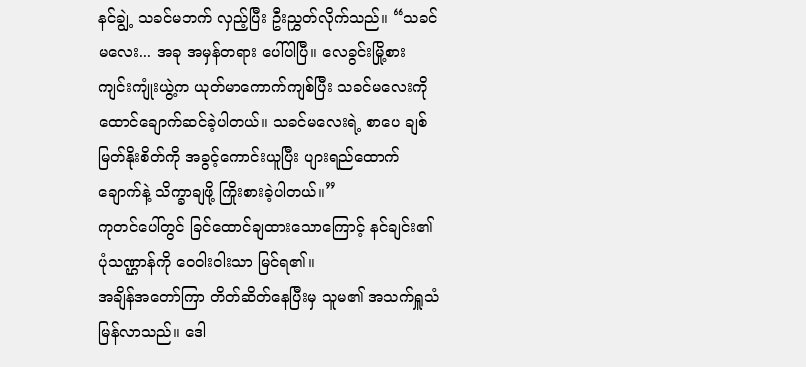နင်ချွဲ့ သခင်မဘက် လှည့်ပြီး ဦးညွှတ်လိုက်သည်။ “သခင်မလေး... အခု အမှန်တရား ပေါ်ပါပြီ။ လေခွင်းမြို့စား ကျင်းကျုံးယွဲ့က ယုတ်မာကောက်ကျစ်ပြီး သခင်မလေးကို ထောင်ချောက်ဆင်ခဲ့ပါတယ်။ သခင်မလေးရဲ့ စာပေ ချစ်မြတ်နိုးစိတ်ကို အခွင့်ကောင်းယူပြီး ပျားရည်ထောက်ချောက်နဲ့ သိက္ခာချဖို့ ကြိုးစားခဲ့ပါတယ်။”
ကုတင်ပေါ်တွင် ခြင်ထောင်ချထားသောကြောင့် နင်ချင်း၏ ပုံသဏ္ဌာန်ကို ဝေဝါးဝါးသာ မြင်ရ၏။
အချိန်အတော်ကြာ တိတ်ဆိတ်နေပြီးမှ သူမ၏ အသက်ရှူသံ မြန်လာသည်။ ဒေါ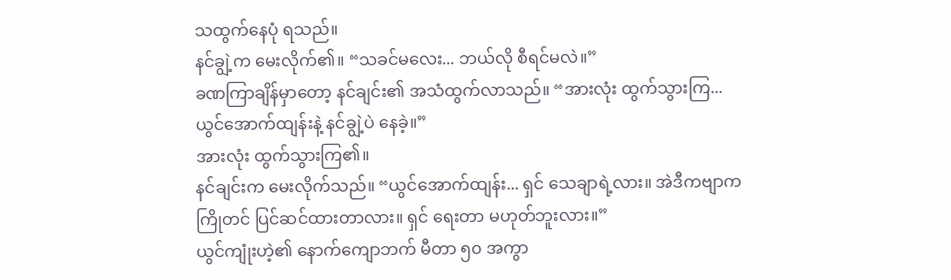သထွက်နေပုံ ရသည်။
နင်ချွဲ့က မေးလိုက်၏။ “သခင်မလေး... ဘယ်လို စီရင်မလဲ။”
ခဏကြာချိန်မှာတော့ နင်ချင်း၏ အသံထွက်လာသည်။ “အားလုံး ထွက်သွားကြ... ယွင်အောက်ထျန်းနဲ့ နင်ချွဲ့ပဲ နေခဲ့။”
အားလုံး ထွက်သွားကြ၏။
နင်ချင်းက မေးလိုက်သည်။ “ယွင်အောက်ထျန်း... ရှင် သေချာရဲ့လား။ အဲဒီကဗျာက ကြိုတင် ပြင်ဆင်ထားတာလား။ ရှင် ရေးတာ မဟုတ်ဘူးလား။”
ယွင်ကျုံးဟဲ့၏ နောက်ကျောဘက် မီတာ ၅၀ အကွာ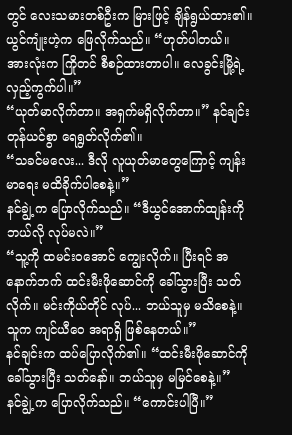တွင် လေးသမားတစ်ဦးက မြားဖြင့် ချိန်ရွယ်ထား၏။
ယွင်ကျုံးဟဲ့က ဖြေလိုက်သည်။ “ဟုတ်ပါတယ်။ အားလုံးက ကြိုတင် စီစဉ်ထားတာပါ။ လေခွင်းမြို့ရဲ့ လှည့်ကွက်ပါ။”
“ယုတ်မာလိုက်တာ။ အရှက်မရှိလိုက်တာ။” နင်ချင်း တုန်ယင်စွာ ရေရွတ်လိုက်၏။
“သခင်မလေး... ဒီလို လူယုတ်မာတွေကြောင့် ကျန်းမာရေး မထိခိုက်ပါစေနဲ့။”
နင်ချွဲ့က ပြောလိုက်သည်။ “ဒီယွင်အောက်ထျန်းကို ဘယ်လို လုပ်မလဲ။”
“သူ့ကို ထမင်းဝအောင် ကျွေးလိုက်။ ပြီးရင် အနောက်ဘက် ထင်းမီးဖိုဆောင်ကို ခေါ်သွားပြီး သတ်လိုက်။ မင်းကိုယ်တိုင် လုပ်... ဘယ်သူမှ မသိစေနဲ့။ သူက ကျင်ယီဝေ အရာရှိ ဖြစ်နေတယ်။”
နင်ချင်းက ထပ်ပြောလိုက်၏။ “ထင်းမီးဖိုဆောင်ကို ခေါ်သွားပြီး သတ်နော်။ ဘယ်သူမှ မမြင်စေနဲ့။”
နင်ချွဲ့က ပြောလိုက်သည်။ “ကောင်းပါပြီ။”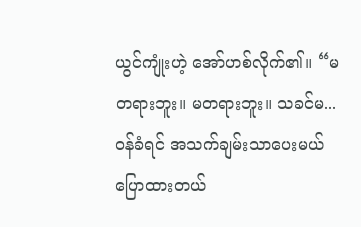ယွင်ကျုံးဟဲ့ အော်ဟစ်လိုက်၏။ “မတရားဘူး။ မတရားဘူး။ သခင်မ... ဝန်ခံရင် အသက်ချမ်းသာပေးမယ် ပြောထားတယ်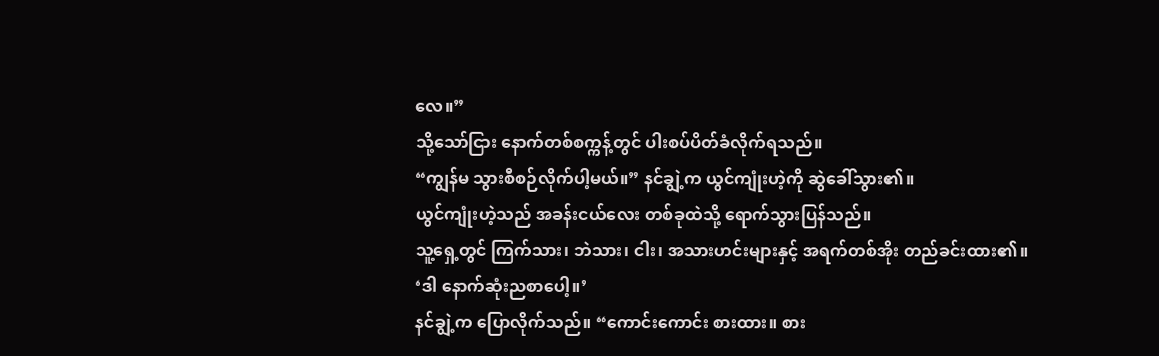လေ။”
သို့သော်ငြား နောက်တစ်စက္ကန့်တွင် ပါးစပ်ပိတ်ခံလိုက်ရသည်။
“ကျွန်မ သွားစီစဉ်လိုက်ပါ့မယ်။” နင်ချွဲ့က ယွင်ကျုံးဟဲ့ကို ဆွဲခေါ်သွား၏။
ယွင်ကျုံးဟဲ့သည် အခန်းငယ်လေး တစ်ခုထဲသို့ ရောက်သွားပြန်သည်။
သူ့ရှေ့တွင် ကြက်သား၊ ဘဲသား၊ ငါး၊ အသားဟင်းများနှင့် အရက်တစ်အိုး တည်ခင်းထား၏။
‘ဒါ နောက်ဆုံးညစာပေါ့။’
နင်ချွဲ့က ပြောလိုက်သည်။ “ကောင်းကောင်း စားထား။ စား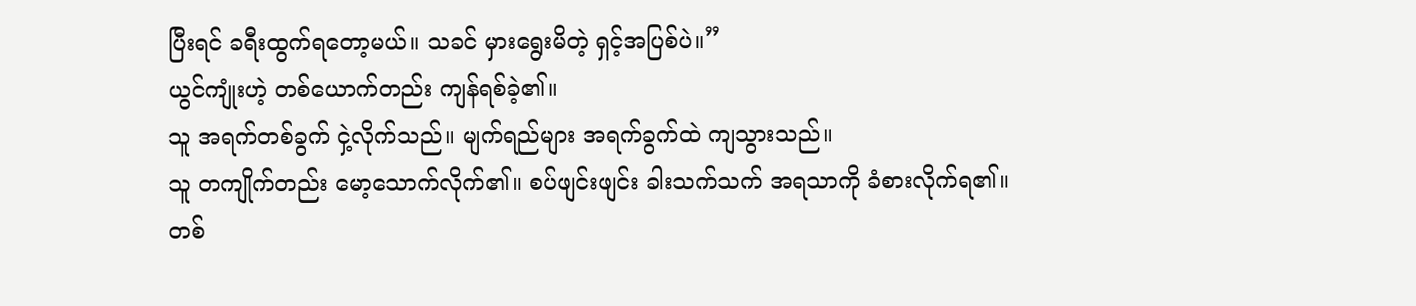ပြီးရင် ခရီးထွက်ရတော့မယ်။ သခင် မှားရွေးမိတဲ့ ရှင့်အပြစ်ပဲ။”
ယွင်ကျုံးဟဲ့ တစ်ယောက်တည်း ကျန်ရစ်ခဲ့၏။
သူ အရက်တစ်ခွက် ငှဲ့လိုက်သည်။ မျက်ရည်များ အရက်ခွက်ထဲ ကျသွားသည်။
သူ တကျိုက်တည်း မော့သောက်လိုက်၏။ စပ်ဖျင်းဖျင်း ခါးသက်သက် အရသာကို ခံစားလိုက်ရ၏။
တစ်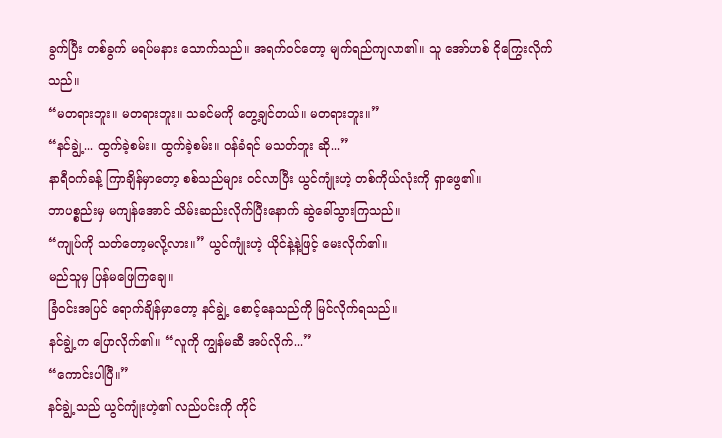ခွက်ပြီး တစ်ခွက် မရပ်မနား သောက်သည်။ အရက်ဝင်တော့ မျက်ရည်ကျလာ၏။ သူ အော်ဟစ် ငိုကြွေးလိုက်သည်။
“မတရားဘူး။ မတရားဘူး။ သခင်မကို တွေ့ချင်တယ်။ မတရားဘူး။”
“နင်ချွဲ့... ထွက်ခဲ့စမ်း။ ထွက်ခဲ့စမ်း။ ဝန်ခံရင် မသတ်ဘူး ဆို...”
နာရီဝက်ခန့် ကြာချိန်မှာတော့ စစ်သည်များ ဝင်လာပြီး ယွင်ကျုံးဟဲ့ တစ်ကိုယ်လုံးကို ရှာဖွေ၏။
ဘာပစ္စည်းမှ မကျန်အောင် သိမ်းဆည်းလိုက်ပြီးနောက် ဆွဲခေါ်သွားကြသည်။
“ကျုပ်ကို သတ်တော့မလို့လား။” ယွင်ကျုံးဟဲ့ ယိုင်နဲ့နဲ့ဖြင့် မေးလိုက်၏။
မည်သူမှ ပြန်မဖြေကြချေ။
ခြံဝင်းအပြင် ရောက်ချိန်မှာတော့ နင်ချွဲ့ စောင့်နေသည်ကို မြင်လိုက်ရသည်။
နင်ချွဲ့က ပြောလိုက်၏။ “လူကို ကျွန်မဆီ အပ်လိုက်...”
“ကောင်းပါပြီ။”
နင်ချွဲ့သည် ယွင်ကျုံးဟဲ့၏ လည်ပင်းကို ကိုင်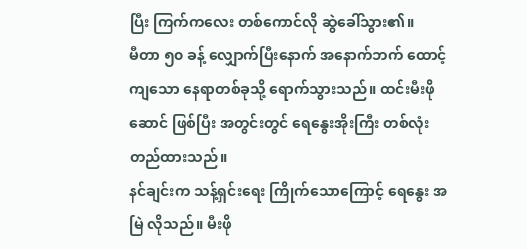ပြီး ကြက်ကလေး တစ်ကောင်လို ဆွဲခေါ်သွား၏။
မီတာ ၅၀ ခန့် လျှောက်ပြီးနောက် အနောက်ဘက် ထောင့်ကျသော နေရာတစ်ခုသို့ ရောက်သွားသည်။ ထင်းမီးဖိုဆောင် ဖြစ်ပြီး အတွင်းတွင် ရေနွေးအိုးကြီး တစ်လုံး တည်ထားသည်။
နင်ချင်းက သန့်ရှင်းရေး ကြိုက်သောကြောင့် ရေနွေး အမြဲ လိုသည်။ မီးဖို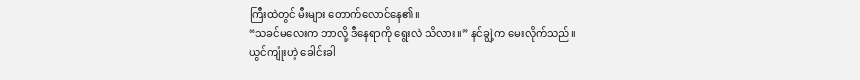ကြီးထဲတွင် မီးများ တောက်လောင်နေ၏။
“သခင်မလေးက ဘာလို့ ဒီနေရာကို ရွေးလဲ သိလား။” နင်ချွဲ့က မေးလိုက်သည်။
ယွင်ကျုံးဟဲ့ ခေါင်းခါ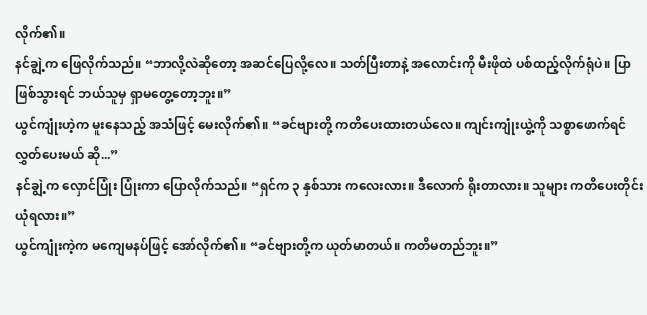လိုက်၏။
နင်ချွဲ့က ဖြေလိုက်သည်။ “ဘာလို့လဲဆိုတော့ အဆင်ပြေလို့လေ။ သတ်ပြီးတာနဲ့ အလောင်းကို မီးဖိုထဲ ပစ်ထည့်လိုက်ရုံပဲ။ ပြာဖြစ်သွားရင် ဘယ်သူမှ ရှာမတွေ့တော့ဘူး။”
ယွင်ကျုံးဟဲ့က မူးနေသည့် အသံဖြင့် မေးလိုက်၏။ “ခင်ဗျားတို့ ကတိပေးထားတယ်လေ။ ကျင်းကျုံးယွဲ့ကို သစ္စာဖောက်ရင် လွှတ်ပေးမယ် ဆို...”
နင်ချွဲ့က လှောင်ပြုံး ပြုံးကာ ပြောလိုက်သည်။ “ရှင်က ၃ နှစ်သား ကလေးလား။ ဒီလောက် ရိုးတာလား။ သူများ ကတိပေးတိုင်း ယုံရလား။”
ယွင်ကျုံးကဲ့က မကျေမနပ်ဖြင့် အော်လိုက်၏။ “ခင်ဗျားတို့က ယုတ်မာတယ်။ ကတိမတည်ဘူး။”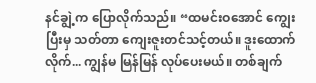နင်ချွဲ့က ပြောလိုက်သည်။ “ထမင်းဝအောင် ကျွေးပြီးမှ သတ်တာ ကျေးဇူးတင်သင့်တယ်။ ဒူးထောက်လိုက်... ကျွန်မ မြန်မြန် လုပ်ပေးမယ်။ တစ်ချက်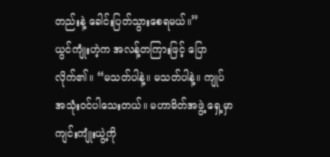တည်းနဲ့ ခေါင်းပြတ်သွားစေရမယ်။”
ယွင်ကျုံးဟဲ့က အလန့်တကြားဖြင့် ပြောလိုက်၏။ “မသတ်ပါနဲ့။ မသတ်ပါနဲ့။ ကျုပ် အသုံးဝင်ပါသေးတယ်။ မဟာမိတ်အဖွဲ့ ရှေ့မှာ ကျင်းကျုံးယွဲ့ကို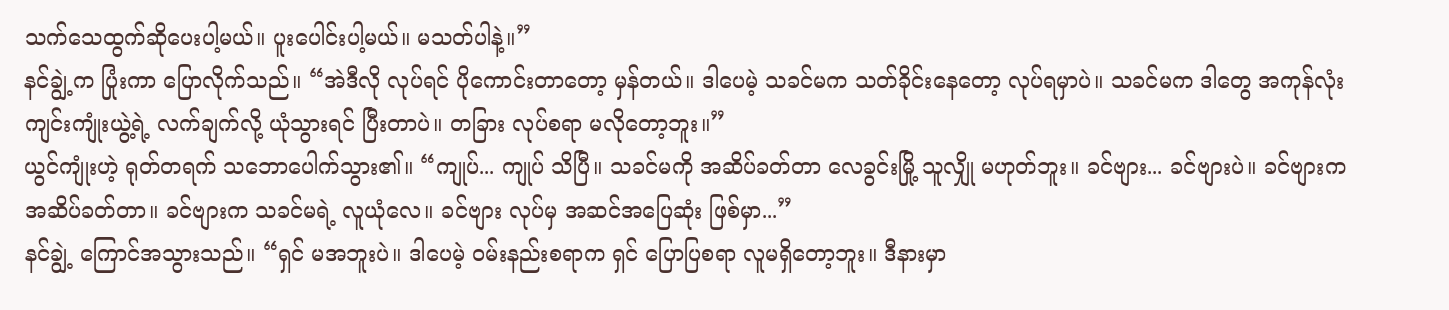သက်သေထွက်ဆိုပေးပါ့မယ်။ ပူးပေါင်းပါ့မယ်။ မသတ်ပါနဲ့။”
နင်ချွဲ့က ပြုံးကာ ပြောလိုက်သည်။ “အဲဒီလို လုပ်ရင် ပိုကောင်းတာတော့ မှန်တယ်။ ဒါပေမဲ့ သခင်မက သတ်ခိုင်းနေတော့ လုပ်ရမှာပဲ။ သခင်မက ဒါတွေ အကုန်လုံး ကျင်းကျုံးယွဲ့ရဲ့ လက်ချက်လို့ ယုံသွားရင် ပြီးတာပဲ။ တခြား လုပ်စရာ မလိုတော့ဘူး။”
ယွင်ကျုံးဟဲ့ ရုတ်တရက် သဘောပေါက်သွား၏။ “ကျုပ်... ကျုပ် သိပြီ။ သခင်မကို အဆိပ်ခတ်တာ လေခွင်းမြို့ သူလျှို မဟုတ်ဘူး။ ခင်ဗျား... ခင်ဗျားပဲ။ ခင်ဗျားက အဆိပ်ခတ်တာ။ ခင်ဗျားက သခင်မရဲ့ လူယုံလေ။ ခင်ဗျား လုပ်မှ အဆင်အပြေဆုံး ဖြစ်မှာ...”
နင်ချွဲ့ ကြောင်အသွားသည်။ “ရှင် မအဘူးပဲ။ ဒါပေမဲ့ ဝမ်းနည်းစရာက ရှင် ပြောပြစရာ လူမရှိတော့ဘူး။ ဒီနားမှာ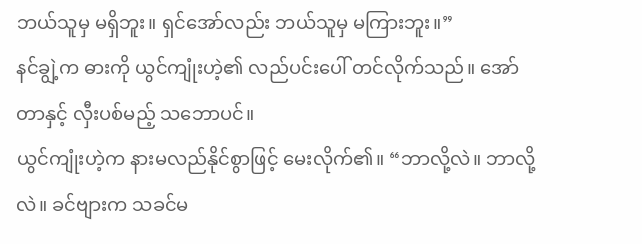ဘယ်သူမှ မရှိဘူး။ ရှင်အော်လည်း ဘယ်သူမှ မကြားဘူး။”
နင်ချွဲ့က ဓားကို ယွင်ကျုံးဟဲ့၏ လည်ပင်းပေါ် တင်လိုက်သည်။ အော်တာနှင့် လှီးပစ်မည့် သဘောပင်။
ယွင်ကျုံးဟဲ့က နားမလည်နိုင်စွာဖြင့် မေးလိုက်၏။ “ဘာလို့လဲ။ ဘာလို့လဲ။ ခင်ဗျားက သခင်မ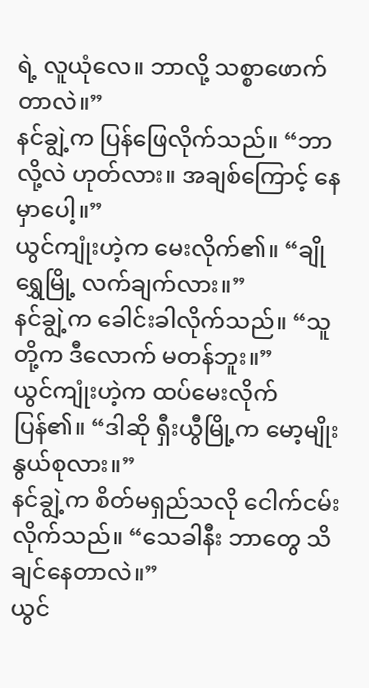ရဲ့ လူယုံလေ။ ဘာလို့ သစ္စာဖောက်တာလဲ။”
နင်ချွဲ့က ပြန်ဖြေလိုက်သည်။ “ဘာလို့လဲ ဟုတ်လား။ အချစ်ကြောင့် နေမှာပေါ့။”
ယွင်ကျုံးဟဲ့က မေးလိုက်၏။ “ချိုရွှေမြို့ လက်ချက်လား။”
နင်ချွဲ့က ခေါင်းခါလိုက်သည်။ “သူတို့က ဒီလောက် မတန်ဘူး။”
ယွင်ကျုံးဟဲ့က ထပ်မေးလိုက်ပြန်၏။ “ဒါဆို ရှီးယွီမြို့က မော့မျိုးနွယ်စုလား။”
နင်ချွဲ့က စိတ်မရှည်သလို ငေါက်ငမ်းလိုက်သည်။ “သေခါနီး ဘာတွေ သိချင်နေတာလဲ။”
ယွင်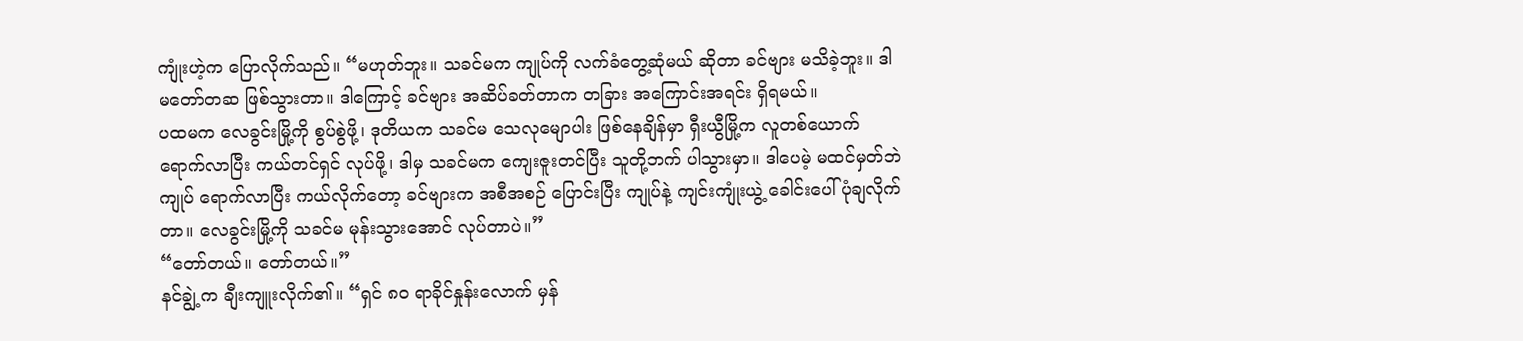ကျုံးဟဲ့က ပြောလိုက်သည်။ “မဟုတ်ဘူး။ သခင်မက ကျုပ်ကို လက်ခံတွေ့ဆုံမယ် ဆိုတာ ခင်ဗျား မသိခဲ့ဘူး။ ဒါ မတော်တဆ ဖြစ်သွားတာ။ ဒါကြောင့် ခင်ဗျား အဆိပ်ခတ်တာက တခြား အကြောင်းအရင်း ရှိရမယ်။
ပထမက လေခွင်းမြို့ကို စွပ်စွဲဖို့၊ ဒုတိယက သခင်မ သေလုမျောပါး ဖြစ်နေချိန်မှာ ရှီးယွီမြို့က လူတစ်ယောက် ရောက်လာပြီး ကယ်တင်ရှင် လုပ်ဖို့၊ ဒါမှ သခင်မက ကျေးဇူးတင်ပြီး သူတို့ဘက် ပါသွားမှာ။ ဒါပေမဲ့ မထင်မှတ်ဘဲ ကျုပ် ရောက်လာပြီး ကယ်လိုက်တော့ ခင်ဗျားက အစီအစဉ် ပြောင်းပြီး ကျုပ်နဲ့ ကျင်းကျုံးယွဲ့ ခေါင်းပေါ် ပုံချလိုက်တာ။ လေခွင်းမြို့ကို သခင်မ မုန်းသွားအောင် လုပ်တာပဲ။”
“တော်တယ်။ တော်တယ်။”
နင်ချွဲ့က ချီးကျူးလိုက်၏။ “ရှင် ၈၀ ရာခိုင်နှုန်းလောက် မှန်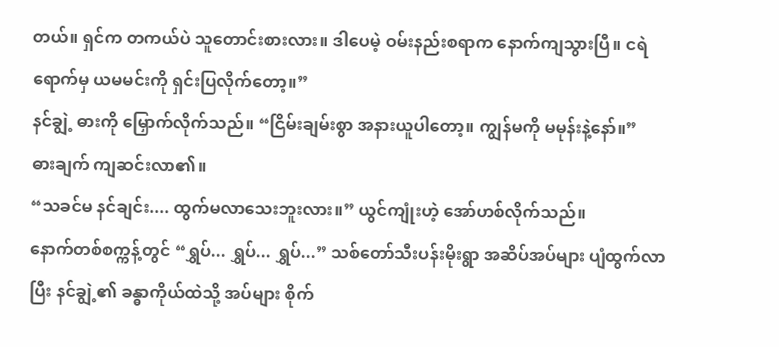တယ်။ ရှင်က တကယ်ပဲ သူတောင်းစားလား။ ဒါပေမဲ့ ဝမ်းနည်းစရာက နောက်ကျသွားပြီ။ ငရဲရောက်မှ ယမမင်းကို ရှင်းပြလိုက်တော့။”
နင်ချွဲ့ ဓားကို မြှောက်လိုက်သည်။ “ငြိမ်းချမ်းစွာ အနားယူပါတော့။ ကျွန်မကို မမုန်းနဲ့နော်။”
ဓားချက် ကျဆင်းလာ၏။
“သခင်မ နင်ချင်း.... ထွက်မလာသေးဘူးလား။” ယွင်ကျုံးဟဲ့ အော်ဟစ်လိုက်သည်။
နောက်တစ်စက္ကန့်တွင် “ရွှပ်... ရွှပ်... ရွှပ်...” သစ်တော်သီးပန်းမိုးရွာ အဆိပ်အပ်များ ပျံထွက်လာပြီး နင်ချွဲ့၏ ခန္ဓာကိုယ်ထဲသို့ အပ်များ စိုက်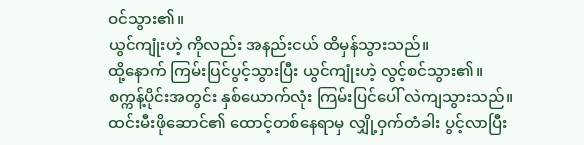ဝင်သွား၏။
ယွင်ကျုံးဟဲ့ ကိုလည်း အနည်းငယ် ထိမှန်သွားသည်။
ထို့နောက် ကြမ်းပြင်ပွင့်သွားပြီး ယွင်ကျုံးဟဲ့ လွင့်စင်သွား၏။
စက္ကန့်ပိုင်းအတွင်း နှစ်ယောက်လုံး ကြမ်းပြင်ပေါ် လဲကျသွားသည်။
ထင်းမီးဖိုဆောင်၏ ထောင့်တစ်နေရာမှ လျှို့ဝှက်တံခါး ပွင့်လာပြီး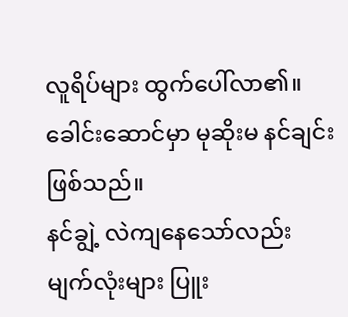လူရိပ်များ ထွက်ပေါ်လာ၏။
ခေါင်းဆောင်မှာ မုဆိုးမ နင်ချင်း ဖြစ်သည်။
နင်ချွဲ့ လဲကျနေသော်လည်း မျက်လုံးများ ပြူး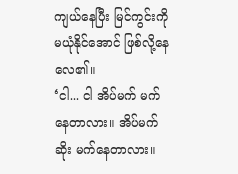ကျယ်နေပြီး မြင်ကွင်းကို မယုံနိုင်အောင် ဖြစ်လို့နေလေ၏။
‘ငါ... ငါ အိပ်မက် မက်နေတာလား။ အိပ်မက်ဆိုး မက်နေတာလား။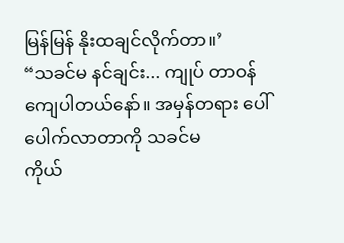မြန်မြန် နိုးထချင်လိုက်တာ။’
“သခင်မ နင်ချင်း... ကျုပ် တာဝန်ကျေပါတယ်နော်။ အမှန်တရား ပေါ်ပေါက်လာတာကို သခင်မ
ကိုယ်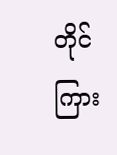တိုင် ကြား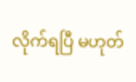လိုက်ရပြီ မဟုတ်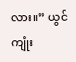လား။” ယွင်ကျုံး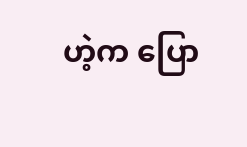ဟဲ့က ပြော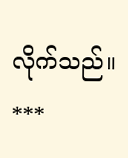လိုက်သည်။
***